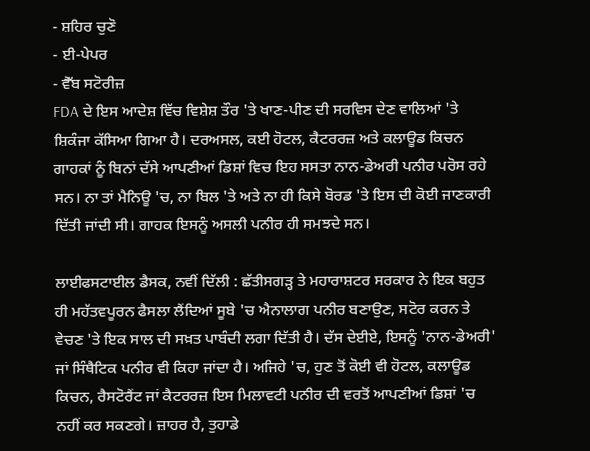- ਸ਼ਹਿਰ ਚੁਣੋ
- ਈ-ਪੇਪਰ
- ਵੈੱਬ ਸਟੋਰੀਜ਼
FDA ਦੇ ਇਸ ਆਦੇਸ਼ ਵਿੱਚ ਵਿਸ਼ੇਸ਼ ਤੌਰ 'ਤੇ ਖਾਣ-ਪੀਣ ਦੀ ਸਰਵਿਸ ਦੇਣ ਵਾਲਿਆਂ 'ਤੇ ਸ਼ਿਕੰਜਾ ਕੱਸਿਆ ਗਿਆ ਹੈ। ਦਰਅਸਲ, ਕਈ ਹੋਟਲ, ਕੈਟਰਰਜ਼ ਅਤੇ ਕਲਾਊਡ ਕਿਚਨ ਗਾਹਕਾਂ ਨੂੰ ਬਿਨਾਂ ਦੱਸੇ ਆਪਣੀਆਂ ਡਿਸ਼ਾਂ ਵਿਚ ਇਹ ਸਸਤਾ ਨਾਨ-ਡੇਅਰੀ ਪਨੀਰ ਪਰੋਸ ਰਹੇ ਸਨ। ਨਾ ਤਾਂ ਮੈਨਿਊ 'ਚ, ਨਾ ਬਿਲ 'ਤੇ ਅਤੇ ਨਾ ਹੀ ਕਿਸੇ ਬੋਰਡ 'ਤੇ ਇਸ ਦੀ ਕੋਈ ਜਾਣਕਾਰੀ ਦਿੱਤੀ ਜਾਂਦੀ ਸੀ। ਗਾਹਕ ਇਸਨੂੰ ਅਸਲੀ ਪਨੀਰ ਹੀ ਸਮਝਦੇ ਸਨ।

ਲਾਈਫਸਟਾਈਲ ਡੈਸਕ, ਨਵੀਂ ਦਿੱਲੀ : ਛੱਤੀਸਗੜ੍ਹ ਤੇ ਮਹਾਰਾਸ਼ਟਰ ਸਰਕਾਰ ਨੇ ਇਕ ਬਹੁਤ ਹੀ ਮਹੱਤਵਪੂਰਨ ਫੈਸਲਾ ਲੈਂਦਿਆਂ ਸੂਬੇ 'ਚ ਐਨਾਲਾਗ ਪਨੀਰ ਬਣਾਉਣ, ਸਟੋਰ ਕਰਨ ਤੇ ਵੇਚਣ 'ਤੇ ਇਕ ਸਾਲ ਦੀ ਸਖ਼ਤ ਪਾਬੰਦੀ ਲਗਾ ਦਿੱਤੀ ਹੈ। ਦੱਸ ਦੇਈਏ, ਇਸਨੂੰ 'ਨਾਨ-ਡੇਅਰੀ' ਜਾਂ ਸਿੰਥੈਟਿਕ ਪਨੀਰ ਵੀ ਕਿਹਾ ਜਾਂਦਾ ਹੈ। ਅਜਿਹੇ 'ਚ, ਹੁਣ ਤੋਂ ਕੋਈ ਵੀ ਹੋਟਲ, ਕਲਾਊਡ ਕਿਚਨ, ਰੈਸਟੋਰੈਂਟ ਜਾਂ ਕੈਟਰਰਜ਼ ਇਸ ਮਿਲਾਵਟੀ ਪਨੀਰ ਦੀ ਵਰਤੋਂ ਆਪਣੀਆਂ ਡਿਸ਼ਾਂ 'ਚ ਨਹੀਂ ਕਰ ਸਕਣਗੇ। ਜ਼ਾਹਰ ਹੈ, ਤੁਹਾਡੇ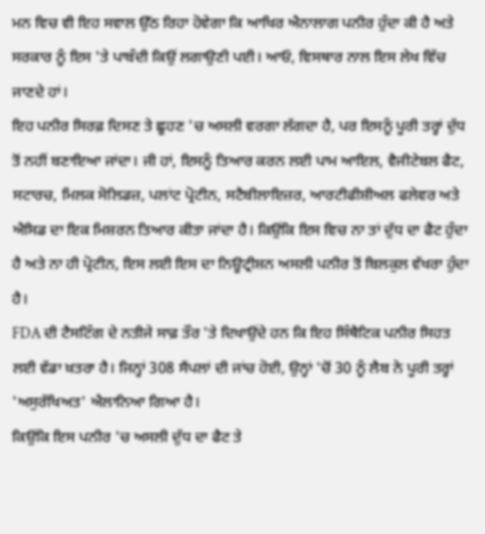ਮਨ ਵਿਚ ਵੀ ਇਹ ਸਵਾਲ ਉੱਠ ਰਿਹਾ ਹੋਵੇਗਾ ਕਿ ਆਖਿਰ ਐਨਾਲਾਗ ਪਨੀਰ ਹੁੰਦਾ ਕੀ ਹੈ ਅਤੇ ਸਰਕਾਰ ਨੂੰ ਇਸ 'ਤੇ ਪਾਬੰਦੀ ਕਿਉਂ ਲਗਾਉਣੀ ਪਈ। ਆਓ, ਵਿਸਥਾਰ ਨਾਲ ਇਸ ਲੇਖ ਵਿੱਚ ਜਾਣਦੇ ਹਾਂ।
ਇਹ ਪਨੀਰ ਸਿਰਫ਼ ਦਿਸਣ ਤੇ ਛੂਹਣ 'ਚ ਅਸਲੀ ਵਰਗਾ ਲੱਗਦਾ ਹੈ, ਪਰ ਇਸਨੂੰ ਪੂਰੀ ਤਰ੍ਹਾਂ ਦੁੱਧ ਤੋਂ ਨਹੀਂ ਬਣਾਇਆ ਜਾਂਦਾ। ਜੀ ਹਾਂ, ਇਸਨੂੰ ਤਿਆਰ ਕਰਨ ਲਈ ਪਾਮ ਆਇਲ, ਵੈਜੀਟੇਬਲ ਫੈਟ, ਸਟਾਰਚ, ਮਿਲਕ ਸੋਲਿਡਜ਼, ਪਲਾਂਟ ਪ੍ਰੋਟੀਨ, ਸਟੈਬੀਲਾਇਜ਼ਰ, ਆਰਟੀਫੀਸ਼ੀਅਲ ਫਲੇਵਰ ਅਤੇ ਐਸਿਡ ਦਾ ਇਕ ਮਿਸ਼ਰਨ ਤਿਆਰ ਕੀਤਾ ਜਾਂਦਾ ਹੈ। ਕਿਉਂਕਿ ਇਸ ਵਿਚ ਨਾ ਤਾਂ ਦੁੱਧ ਦਾ ਫੈਟ ਹੁੰਦਾ ਹੈ ਅਤੇ ਨਾ ਹੀ ਪ੍ਰੋਟੀਨ, ਇਸ ਲਈ ਇਸ ਦਾ ਨਿਊਟ੍ਰੀਸ਼ਨ ਅਸਲੀ ਪਨੀਰ ਤੋਂ ਬਿਲਕੁਲ ਵੱਖਰਾ ਹੁੰਦਾ ਹੈ।
FDA ਦੀ ਟੈਸਟਿੰਗ ਦੇ ਨਤੀਜੇ ਸਾਫ਼ ਤੌਰ 'ਤੇ ਦਿਖਾਉਂਦੇ ਹਨ ਕਿ ਇਹ ਸਿੰਥੈਟਿਕ ਪਨੀਰ ਸਿਹਤ ਲਈ ਵੱਡਾ ਖ਼ਤਰਾ ਹੈ। ਜਿਨ੍ਹਾਂ 308 ਸੈਂਪਲਾਂ ਦੀ ਜਾਂਚ ਹੋਈ, ਉਨ੍ਹਾਂ 'ਚੋਂ 30 ਨੂੰ ਲੈਬ ਨੇ ਪੂਰੀ ਤਰ੍ਹਾਂ 'ਅਸੁਰੱਖਿਅਤ' ਐਲਾਨਿਆ ਗਿਆ ਹੈ।
ਕਿਉਂਕਿ ਇਸ ਪਨੀਰ 'ਚ ਅਸਲੀ ਦੁੱਧ ਦਾ ਫੈਟ ਤੇ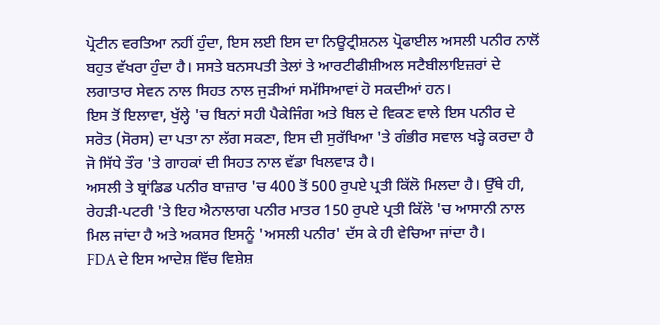ਪ੍ਰੋਟੀਨ ਵਰਤਿਆ ਨਹੀਂ ਹੁੰਦਾ, ਇਸ ਲਈ ਇਸ ਦਾ ਨਿਊਟ੍ਰੀਸ਼ਨਲ ਪ੍ਰੋਫਾਈਲ ਅਸਲੀ ਪਨੀਰ ਨਾਲੋਂ ਬਹੁਤ ਵੱਖਰਾ ਹੁੰਦਾ ਹੈ। ਸਸਤੇ ਬਨਸਪਤੀ ਤੇਲਾਂ ਤੇ ਆਰਟੀਫੀਸ਼ੀਅਲ ਸਟੈਬੀਲਾਇਜ਼ਰਾਂ ਦੇ ਲਗਾਤਾਰ ਸੇਵਨ ਨਾਲ ਸਿਹਤ ਨਾਲ ਜੁੜੀਆਂ ਸਮੱਸਿਆਵਾਂ ਹੋ ਸਕਦੀਆਂ ਹਨ।
ਇਸ ਤੋਂ ਇਲਾਵਾ, ਖੁੱਲ੍ਹੇ 'ਚ ਬਿਨਾਂ ਸਹੀ ਪੈਕੇਜਿੰਗ ਅਤੇ ਬਿਲ ਦੇ ਵਿਕਣ ਵਾਲੇ ਇਸ ਪਨੀਰ ਦੇ ਸਰੋਤ (ਸੋਰਸ) ਦਾ ਪਤਾ ਨਾ ਲੱਗ ਸਕਣਾ, ਇਸ ਦੀ ਸੁਰੱਖਿਆ 'ਤੇ ਗੰਭੀਰ ਸਵਾਲ ਖੜ੍ਹੇ ਕਰਦਾ ਹੈ ਜੋ ਸਿੱਧੇ ਤੌਰ 'ਤੇ ਗਾਹਕਾਂ ਦੀ ਸਿਹਤ ਨਾਲ ਵੱਡਾ ਖਿਲਵਾੜ ਹੈ।
ਅਸਲੀ ਤੇ ਬ੍ਰਾਂਡਿਡ ਪਨੀਰ ਬਾਜ਼ਾਰ 'ਚ 400 ਤੋਂ 500 ਰੁਪਏ ਪ੍ਰਤੀ ਕਿੱਲੋ ਮਿਲਦਾ ਹੈ। ਉੱਥੇ ਹੀ, ਰੇਹੜੀ-ਪਟਰੀ 'ਤੇ ਇਹ ਐਨਾਲਾਗ ਪਨੀਰ ਮਾਤਰ 150 ਰੁਪਏ ਪ੍ਰਤੀ ਕਿੱਲੋ 'ਚ ਆਸਾਨੀ ਨਾਲ ਮਿਲ ਜਾਂਦਾ ਹੈ ਅਤੇ ਅਕਸਰ ਇਸਨੂੰ 'ਅਸਲੀ ਪਨੀਰ' ਦੱਸ ਕੇ ਹੀ ਵੇਚਿਆ ਜਾਂਦਾ ਹੈ।
FDA ਦੇ ਇਸ ਆਦੇਸ਼ ਵਿੱਚ ਵਿਸ਼ੇਸ਼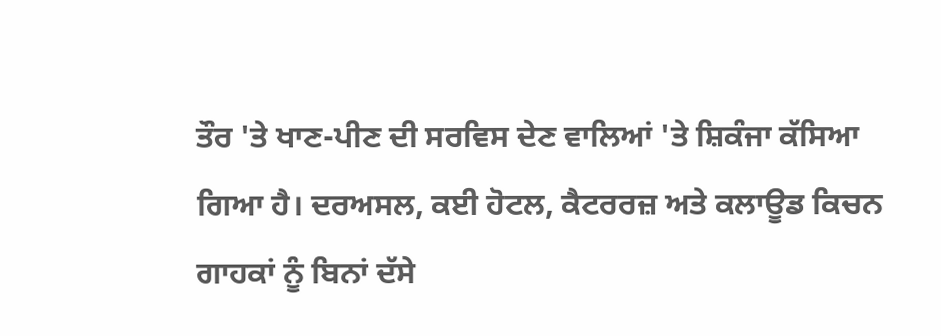ਤੌਰ 'ਤੇ ਖਾਣ-ਪੀਣ ਦੀ ਸਰਵਿਸ ਦੇਣ ਵਾਲਿਆਂ 'ਤੇ ਸ਼ਿਕੰਜਾ ਕੱਸਿਆ ਗਿਆ ਹੈ। ਦਰਅਸਲ, ਕਈ ਹੋਟਲ, ਕੈਟਰਰਜ਼ ਅਤੇ ਕਲਾਊਡ ਕਿਚਨ ਗਾਹਕਾਂ ਨੂੰ ਬਿਨਾਂ ਦੱਸੇ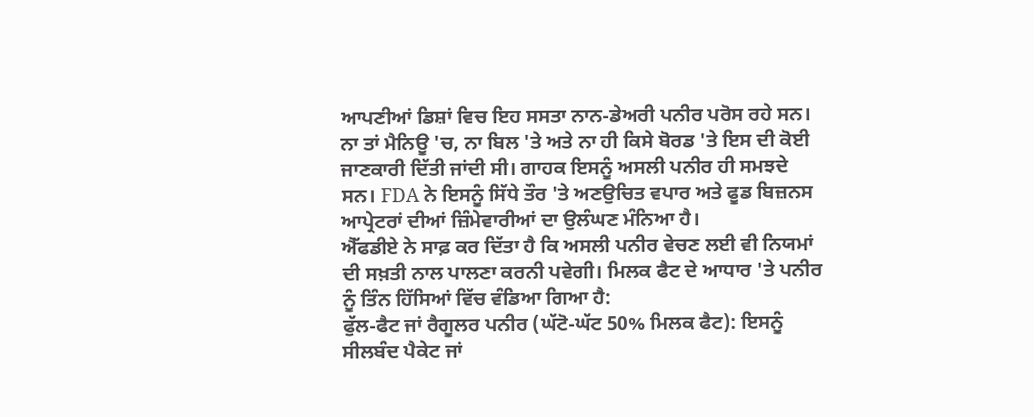ਆਪਣੀਆਂ ਡਿਸ਼ਾਂ ਵਿਚ ਇਹ ਸਸਤਾ ਨਾਨ-ਡੇਅਰੀ ਪਨੀਰ ਪਰੋਸ ਰਹੇ ਸਨ। ਨਾ ਤਾਂ ਮੈਨਿਊ 'ਚ, ਨਾ ਬਿਲ 'ਤੇ ਅਤੇ ਨਾ ਹੀ ਕਿਸੇ ਬੋਰਡ 'ਤੇ ਇਸ ਦੀ ਕੋਈ ਜਾਣਕਾਰੀ ਦਿੱਤੀ ਜਾਂਦੀ ਸੀ। ਗਾਹਕ ਇਸਨੂੰ ਅਸਲੀ ਪਨੀਰ ਹੀ ਸਮਝਦੇ ਸਨ। FDA ਨੇ ਇਸਨੂੰ ਸਿੱਧੇ ਤੌਰ 'ਤੇ ਅਣਉਚਿਤ ਵਪਾਰ ਅਤੇ ਫੂਡ ਬਿਜ਼ਨਸ ਆਪ੍ਰੇਟਰਾਂ ਦੀਆਂ ਜ਼ਿੰਮੇਵਾਰੀਆਂ ਦਾ ਉਲੰਘਣ ਮੰਨਿਆ ਹੈ।
ਐੱਫਡੀਏ ਨੇ ਸਾਫ਼ ਕਰ ਦਿੱਤਾ ਹੈ ਕਿ ਅਸਲੀ ਪਨੀਰ ਵੇਚਣ ਲਈ ਵੀ ਨਿਯਮਾਂ ਦੀ ਸਖ਼ਤੀ ਨਾਲ ਪਾਲਣਾ ਕਰਨੀ ਪਵੇਗੀ। ਮਿਲਕ ਫੈਟ ਦੇ ਆਧਾਰ 'ਤੇ ਪਨੀਰ ਨੂੰ ਤਿੰਨ ਹਿੱਸਿਆਂ ਵਿੱਚ ਵੰਡਿਆ ਗਿਆ ਹੈ:
ਫੁੱਲ-ਫੈਟ ਜਾਂ ਰੈਗੂਲਰ ਪਨੀਰ (ਘੱਟੋ-ਘੱਟ 50% ਮਿਲਕ ਫੈਟ): ਇਸਨੂੰ ਸੀਲਬੰਦ ਪੈਕੇਟ ਜਾਂ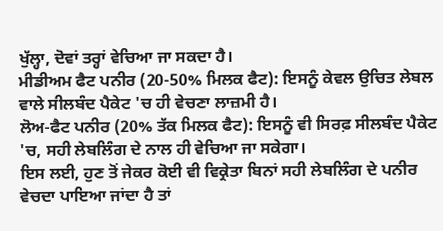ਖੁੱਲ੍ਹਾ, ਦੋਵਾਂ ਤਰ੍ਹਾਂ ਵੇਚਿਆ ਜਾ ਸਕਦਾ ਹੈ।
ਮੀਡੀਅਮ ਫੈਟ ਪਨੀਰ (20-50% ਮਿਲਕ ਫੈਟ): ਇਸਨੂੰ ਕੇਵਲ ਉਚਿਤ ਲੇਬਲ ਵਾਲੇ ਸੀਲਬੰਦ ਪੈਕੇਟ 'ਚ ਹੀ ਵੇਚਣਾ ਲਾਜ਼ਮੀ ਹੈ।
ਲੋਅ-ਫੈਟ ਪਨੀਰ (20% ਤੱਕ ਮਿਲਕ ਫੈਟ): ਇਸਨੂੰ ਵੀ ਸਿਰਫ਼ ਸੀਲਬੰਦ ਪੈਕੇਟ 'ਚ, ਸਹੀ ਲੇਬਲਿੰਗ ਦੇ ਨਾਲ ਹੀ ਵੇਚਿਆ ਜਾ ਸਕੇਗਾ।
ਇਸ ਲਈ, ਹੁਣ ਤੋਂ ਜੇਕਰ ਕੋਈ ਵੀ ਵਿਕ੍ਰੇਤਾ ਬਿਨਾਂ ਸਹੀ ਲੇਬਲਿੰਗ ਦੇ ਪਨੀਰ ਵੇਚਦਾ ਪਾਇਆ ਜਾਂਦਾ ਹੈ ਤਾਂ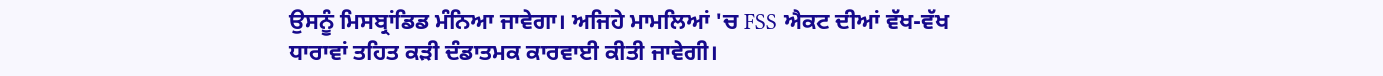ਉਸਨੂੰ ਮਿਸਬ੍ਰਾਂਡਿਡ ਮੰਨਿਆ ਜਾਵੇਗਾ। ਅਜਿਹੇ ਮਾਮਲਿਆਂ 'ਚ FSS ਐਕਟ ਦੀਆਂ ਵੱਖ-ਵੱਖ ਧਾਰਾਵਾਂ ਤਹਿਤ ਕੜੀ ਦੰਡਾਤਮਕ ਕਾਰਵਾਈ ਕੀਤੀ ਜਾਵੇਗੀ।